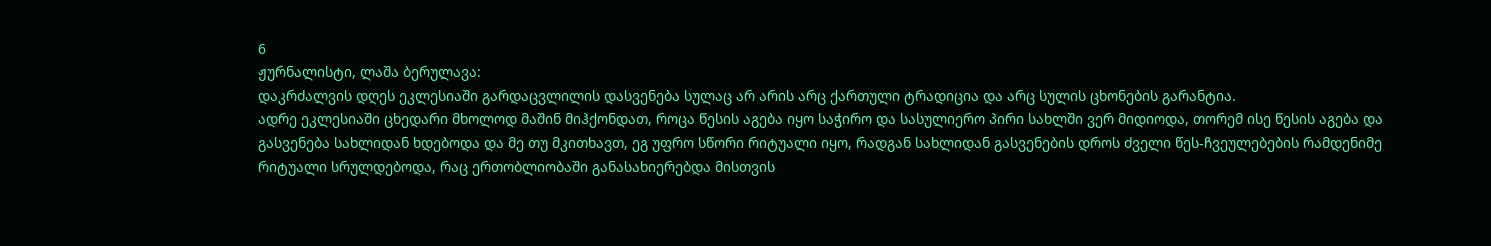6
ჟურნალისტი, ლაშა ბერულავა:
დაკრძალვის დღეს ეკლესიაში გარდაცვლილის დასვენება სულაც არ არის არც ქართული ტრადიცია და არც სულის ცხონების გარანტია.
ადრე ეკლესიაში ცხედარი მხოლოდ მაშინ მიჰქონდათ, როცა წესის აგება იყო საჭირო და სასულიერო პირი სახლში ვერ მიდიოდა, თორემ ისე წესის აგება და გასვენება სახლიდან ხდებოდა და მე თუ მკითხავთ, ეგ უფრო სწორი რიტუალი იყო, რადგან სახლიდან გასვენების დროს ძველი წეს-ჩვეულებების რამდენიმე რიტუალი სრულდებოდა, რაც ერთობლიობაში განასახიერებდა მისთვის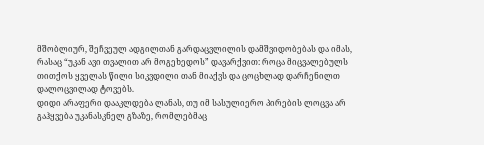მშობლიურ, შეჩვეულ ადგილთან გარდაცვლილის დამშვიდობებას და იმას, რასაც “უკან ავი თვალით არ მოგეხედოს” დავარქვით: როცა მიცვალებულს თითქოს ყველას წილი სიკვდილი თან მიაქვს და ცოცხლად დარჩენილთ დალოცვილად ტოვებს.
დიდი არაფერი დააკლდება ლანას, თუ იმ სასულიერო პირების ლოცვა არ გაჰყვება უკანასკნელ გზაზე, რომლებმაც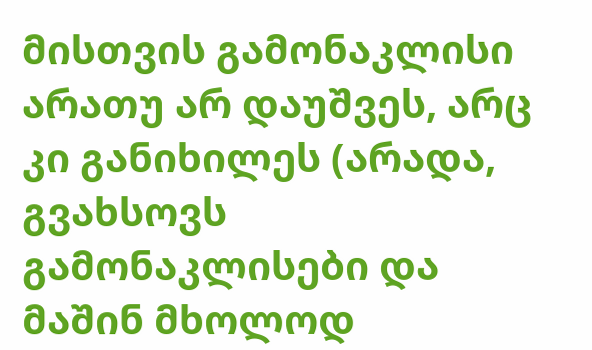მისთვის გამონაკლისი არათუ არ დაუშვეს, არც კი განიხილეს (არადა, გვახსოვს გამონაკლისები და მაშინ მხოლოდ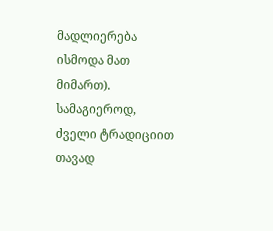მადლიერება ისმოდა მათ მიმართ).
სამაგიეროდ, ძველი ტრადიციით თავად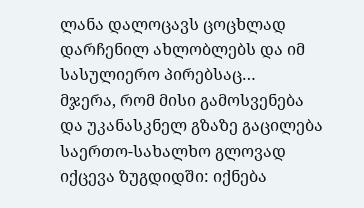ლანა დალოცავს ცოცხლად დარჩენილ ახლობლებს და იმ სასულიერო პირებსაც…
მჯერა, რომ მისი გამოსვენება და უკანასკნელ გზაზე გაცილება საერთო-სახალხო გლოვად იქცევა ზუგდიდში: იქნება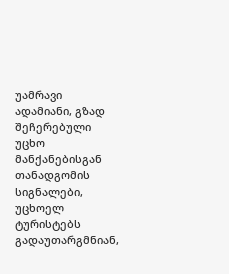უამრავი ადამიანი, გზად შეჩერებული უცხო მანქანებისგან თანადგომის სიგნალები, უცხოელ ტურისტებს გადაუთარგმნიან,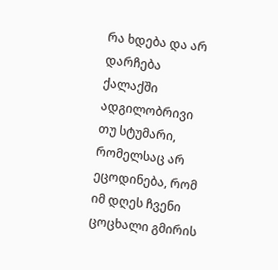რა ხდება და არ დარჩება ქალაქში ადგილობრივი თუ სტუმარი, რომელსაც არ ეცოდინება, რომ იმ დღეს ჩვენი ცოცხალი გმირის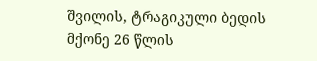შვილის, ტრაგიკული ბედის მქონე 26 წლის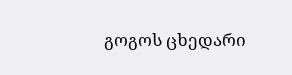გოგოს ცხედარი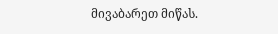მივაბარეთ მიწას.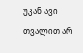უკან ავი თვალით არ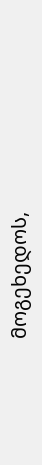მოგეხედოს,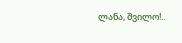ლანა, შვილო!..